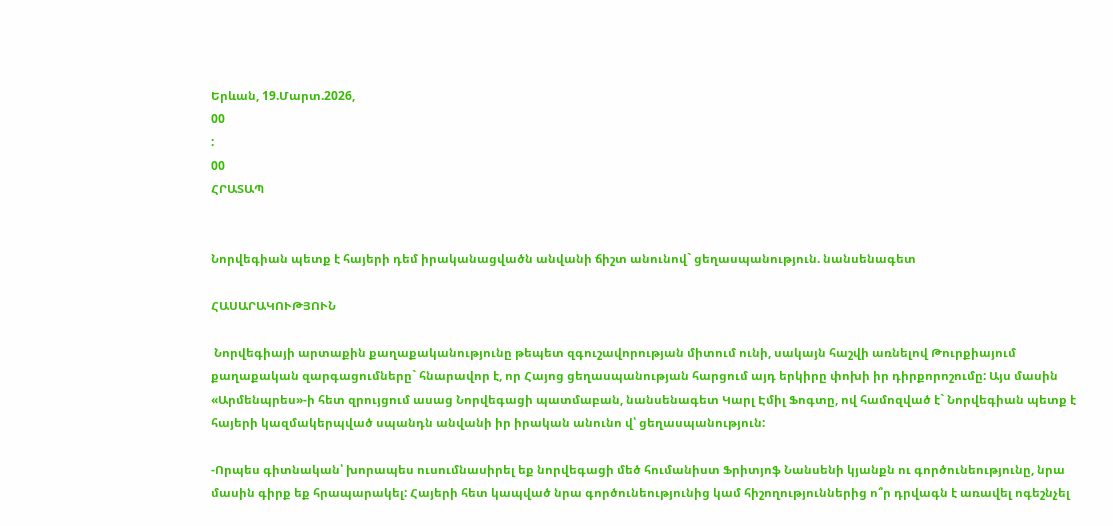Երևան, 19.Մարտ.2026,
00
:
00
ՀՐԱՏԱՊ


Նորվեգիան պետք է հայերի դեմ իրականացվածն անվանի ճիշտ անունով` ցեղասպանություն. նանսենագետ

ՀԱՍԱՐԱԿՈՒԹՅՈՒՆ

 Նորվեգիայի արտաքին քաղաքականությունը թեպետ զգուշավորության միտում ունի, սակայն հաշվի առնելով Թուրքիայում քաղաքական զարգացումները` հնարավոր է, որ Հայոց ցեղասպանության հարցում այդ երկիրը փոխի իր դիրքորոշումը: Այս մասին «Արմենպրես»-ի հետ զրույցում ասաց Նորվեգացի պատմաբան, նանսենագետ Կարլ Էմիլ Ֆոգտը, ով համոզված է` Նորվեգիան պետք է հայերի կազմակերպված սպանդն անվանի իր իրական անունո վ՝ ցեղասպանություն:

-Որպես գիտնական՝ խորապես ուսումնասիրել եք նորվեգացի մեծ հումանիստ Ֆրիտյոֆ Նանսենի կյանքն ու գործունեությունը, նրա մասին գիրք եք հրապարակել: Հայերի հետ կապված նրա գործունեությունից կամ հիշողություններից ո՞ր դրվագն է առավել ոգեշնչել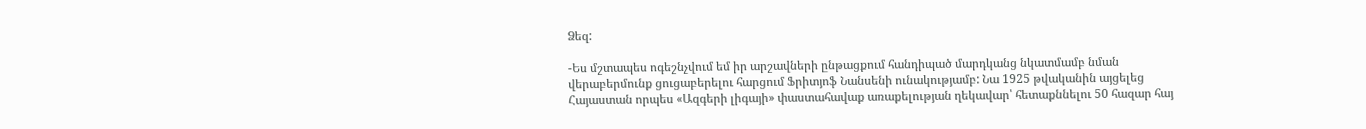Ձեզ:

-Ես մշտապես ոգեշնչվում եմ իր արշավների ընթացքում հանդիպած մարդկանց նկատմամբ նման վերաբերմունք ցուցաբերելու հարցում Ֆրիտյոֆ Նանսենի ունակությամբ: Նա 1925 թվականին այցելեց Հայաստան որպես «Ազգերի լիգայի» փաստահավաք առաքելության ղեկավար՝ հետաքննելու 50 հազար հայ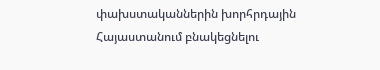փախստականներին խորհրդային Հայաստանում բնակեցնելու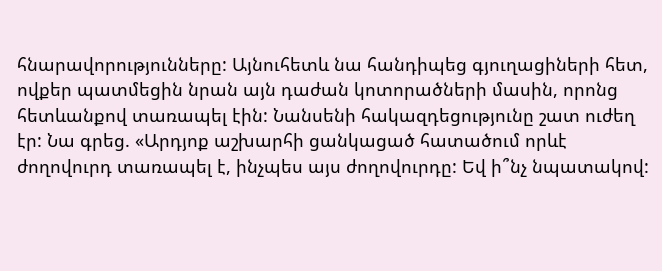հնարավորությունները: Այնուհետև նա հանդիպեց գյուղացիների հետ, ովքեր պատմեցին նրան այն դաժան կոտորածների մասին, որոնց հետևանքով տառապել էին: Նանսենի հակազդեցությունը շատ ուժեղ էր: Նա գրեց. «Արդյոք աշխարհի ցանկացած հատածում որևէ ժողովուրդ տառապել է, ինչպես այս ժողովուրդը: Եվ ի՞նչ նպատակով: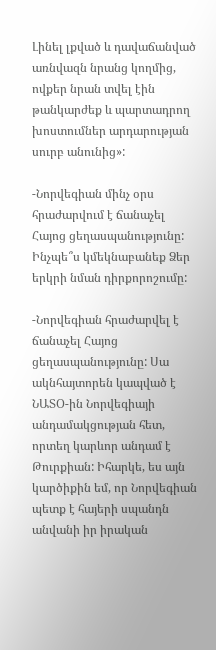Լինել լքված և դավաճանված առնվազն նրանց կողմից, ովքեր նրան տվել էին թանկարժեք և պարտադրող խոստումներ արդարության սուրբ անունից»:

-Նորվեգիան մինչ օրս հրաժարվում է ճանաչել Հայոց ցեղասպանությունը: Ինչպե՞ս կմեկնաբանեք Ձեր երկրի նման դիրքորոշումը:

-Նորվեգիան հրաժարվել է ճանաչել Հայոց ցեղասպանությունը: Սա ակնհայտորեն կապված է ՆԱՏՕ-ին Նորվեգիայի անդամակցության հետ, որտեղ կարևոր անդամ է Թուրքիան: Իհարկե, ես այն կարծիքին եմ, որ Նորվեգիան պետք է հայերի սպանդն անվանի իր իրական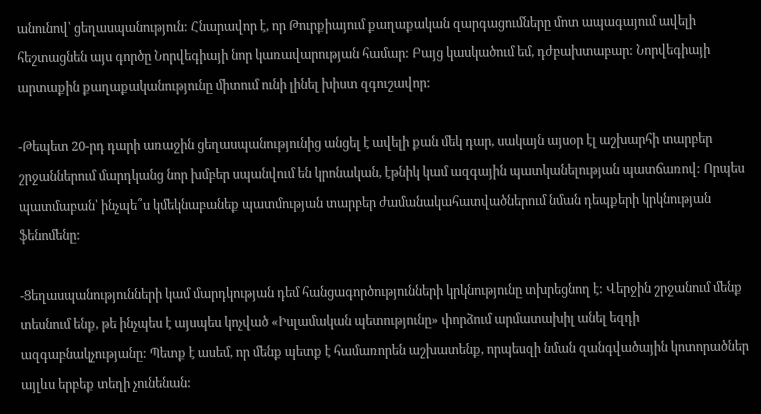անունով՝ ցեղասպանություն: Հնարավոր է, որ Թուրքիայում քաղաքական զարգացումները մոտ ապագայում ավելի հեշտացնեն այս գործը Նորվեգիայի նոր կառավարության համար: Բայց կասկածում եմ, դժբախտաբար: Նորվեգիայի արտաքին քաղաքականությունը միտում ունի լինել խիստ զգուշավոր:

-Թեպետ 20-րդ դարի առաջին ցեղասպանությունից անցել է ավելի քան մեկ դար, սակայն այսօր էլ աշխարհի տարբեր շրջաններում մարդկանց նոր խմբեր սպանվում են կրոնական, էթնիկ կամ ազգային պատկանելության պատճառով: Որպես պատմաբան՝ ինչպե՞ս կմեկնաբանեք պատմության տարբեր ժամանակահատվածներում նման դեպքերի կրկնության ֆենոմենը:

-Ցեղասպանությունների կամ մարդկության դեմ հանցագործությունների կրկնությունը տխրեցնող է: Վերջին շրջանում մենք տեսնում ենք, թե ինչպես է այսպես կոչված «Իսլամական պետությունը» փորձում արմատախիլ անել եզդի ազգաբնակչությանը: Պետք է ասեմ, որ մենք պետք է համառորեն աշխատենք, որպեսզի նման զանգվածային կոտորածներ այլևս երբեք տեղի չունենան: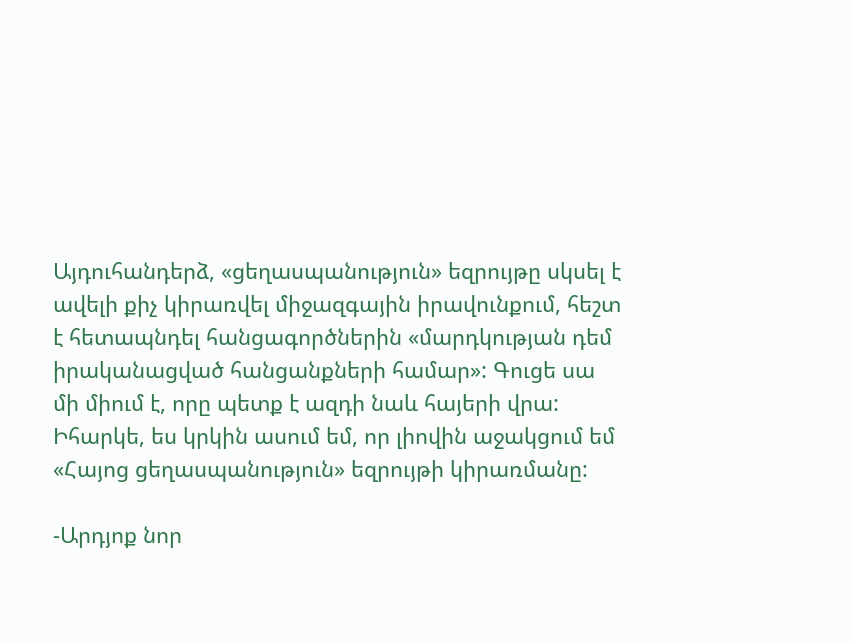Այդուհանդերձ, «ցեղասպանություն» եզրույթը սկսել է ավելի քիչ կիրառվել միջազգային իրավունքում, հեշտ է հետապնդել հանցագործներին «մարդկության դեմ իրականացված հանցանքների համար»: Գուցե սա մի միում է, որը պետք է ազդի նաև հայերի վրա: Իհարկե, ես կրկին ասում եմ, որ լիովին աջակցում եմ «Հայոց ցեղասպանություն» եզրույթի կիրառմանը:

-Արդյոք նոր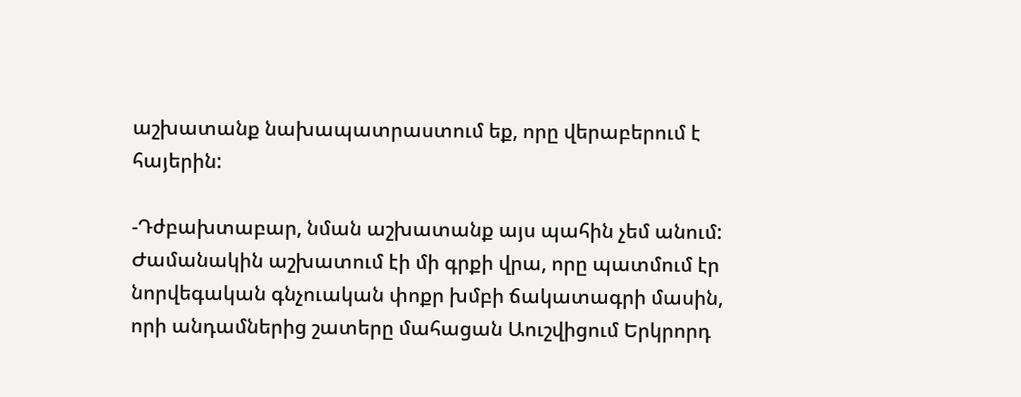աշխատանք նախապատրաստում եք, որը վերաբերում է հայերին:

-Դժբախտաբար, նման աշխատանք այս պահին չեմ անում: Ժամանակին աշխատում էի մի գրքի վրա, որը պատմում էր նորվեգական գնչուական փոքր խմբի ճակատագրի մասին, որի անդամներից շատերը մահացան Աուշվիցում Երկրորդ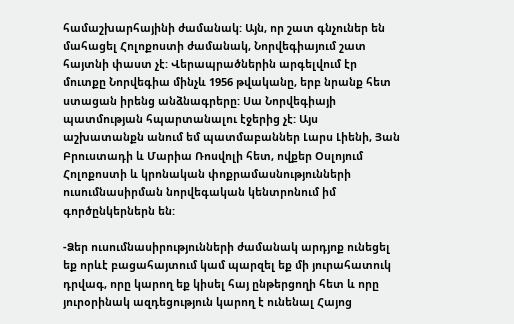համաշխարհայինի ժամանակ: Այն, որ շատ գնչուներ են մահացել Հոլոքոստի ժամանակ, Նորվեգիայում շատ հայտնի փաստ չէ: Վերապրածներին արգելվում էր մուտքը Նորվեգիա մինչև 1956 թվականը, երբ նրանք հետ ստացան իրենց անձնագրերը: Սա Նորվեգիայի պատմության հպարտանալու էջերից չէ: Այս աշխատանքն անում եմ պատմաբաններ Լարս Լիենի, Յան Բրուստադի և Մարիա Ռոսվոլի հետ, ովքեր Օսլոյում Հոլոքոստի և կրոնական փոքրամասնությունների ուսումնասիրման նորվեգական կենտրոնում իմ գործընկերներն են:

-Ձեր ուսումնասիրությունների ժամանակ արդյոք ունեցել եք որևէ բացահայտում կամ պարզել եք մի յուրահատուկ դրվագ, որը կարող եք կիսել հայ ընթերցողի հետ և որը յուրօրինակ ազդեցություն կարող է ունենալ Հայոց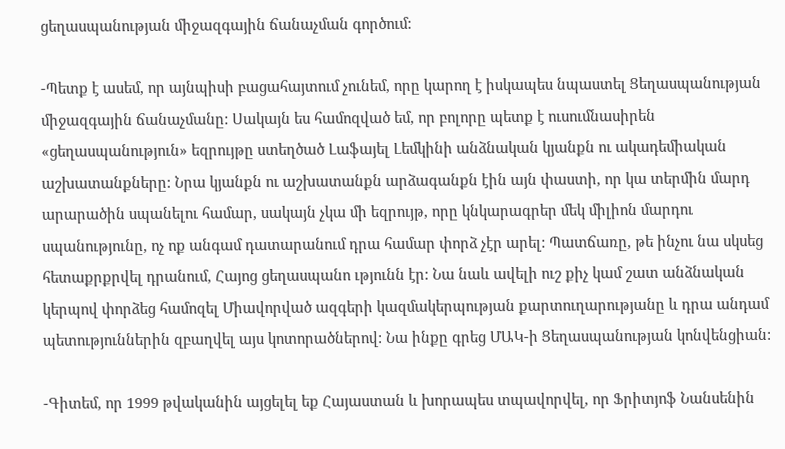ցեղասպանության միջազգային ճանաչման գործում:

-Պետք է ասեմ, որ այնպիսի բացահայտում չունեմ, որը կարող է իսկապես նպաստել Ցեղասպանության միջազգային ճանաչմանը: Սակայն ես համոզված եմ, որ բոլորը պետք է ուսումնասիրեն «ցեղասպանություն» եզրույթը ստեղծած Լաֆայել Լեմկինի անձնական կյանքն ու ակադեմիական աշխատանքները: Նրա կյանքն ու աշխատանքն արձագանքն էին այն փաստի, որ կա տերմին մարդ արարածին սպանելու համար, սակայն չկա մի եզրույթ, որը կնկարագրեր մեկ միլիոն մարդու սպանությունը, ոչ ոք անգամ դատարանում դրա համար փորձ չէր արել: Պատճառը, թե ինչու նա սկսեց հետաքրքրվել դրանում, Հայոց ցեղասպանո ւթյունն էր: Նա նաև ավելի ուշ քիչ կամ շատ անձնական կերպով փորձեց համոզել Միավորված ազգերի կազմակերպության քարտուղարությանը և դրա անդամ պետություններին զբաղվել այս կոտորածներով: Նա ինքը գրեց ՄԱԿ-ի Ցեղասպանության կոնվենցիան:

-Գիտեմ, որ 1999 թվականին այցելել եք Հայաստան և խորապես տպավորվել, որ Ֆրիտյոֆ Նանսենին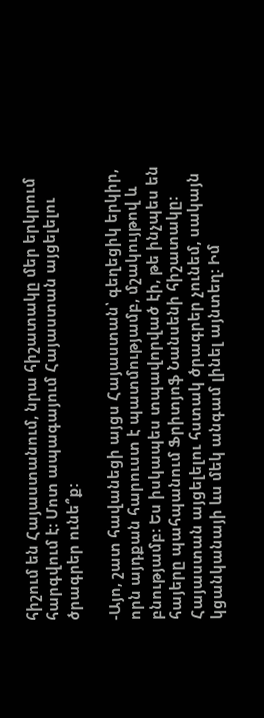հիշում են Հայաստանում, նրա հիշատակը մեր երկրում հարգվում է: Մոտ ապագայում Հայաստան այցելելու ծրագրեր ունե՞ք:

-Այո, շատ հավանեցի այցս Հայաստան՝ գեղեցիկ երկիր, որն այդքան հարուստ է պատմությամբ, մշակույթով և բնությամբ: Ես իսկապես տպավորված էի, թե ինչպես են հայերը պահպանում Ֆրիտյոֆ Նանսենի հիշատակը: Հայաստան այցելելու հստակ ծրագրեր չունեմ, սակայն կցանկանայի ևս մեկ անգամ լինել այնտեղ: Իմ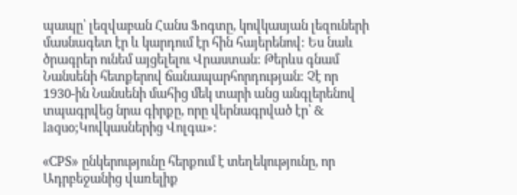պապը՝ լեզվաբան Հանս Ֆոգտը, կովկասյան լեզուների մասնագետ էր և կարդում էր հին հայերենով: Ես նաև ծրագրեր ունեմ այցելելու Վրաստան: Թերևս գնամ Նանսենի հետքերով ճանապարհորդության: Չէ որ 1930-ին Նանսենի մահից մեկ տարի անց անգլերենով տպագրվեց նրա գիրքը, որը վերնագրված էր՝ & laquo;Կովկասներից Վոլգա»:

«CPS» ընկերությունը հերքում է տեղեկությունը, որ Ադրբեջանից վառելիք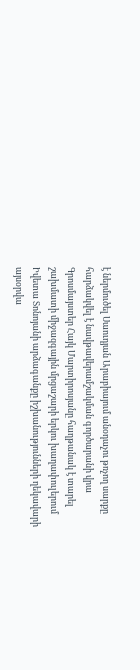է ներմուծել Սաուդյան Արաբիայում անօդաչու թռչող սարքը հարձակվել է նավթավերամշակման գործարանի վրա Գրոսմայստեր Հայկ Մարտիրոսյանը հաղթանակ է տարել շախմատի միջազգային մրցաշարի երկու խաղափուլերում Իվետա Տոնոյանի արձագանքը իշխանությունների ղեկավարի այսօրվա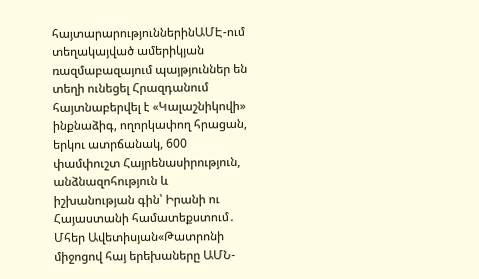հայտարարություններինԱՄԷ-ում տեղակայված ամերիկյան ռազմաբազայում պայթյուններ են տեղի ունեցել Հրազդանում հայտնաբերվել է «Կալաշնիկովի» ինքնաձիգ, ողորկափող հրացան, երկու ատրճանակ, 600 փամփուշտ Հայրենասիրություն, անձնազոհություն և իշխանության գին՝ Իրանի ու Հայաստանի համատեքստում․ Մհեր Ավետիսյան«Թատրոնի միջոցով հայ երեխաները ԱՄՆ-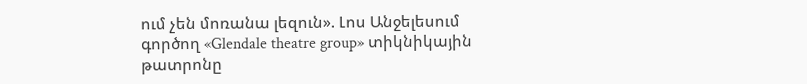ում չեն մոռանա լեզուն». Լոս Անջելեսում գործող «Glendale theatre group» տիկնիկային թատրոնը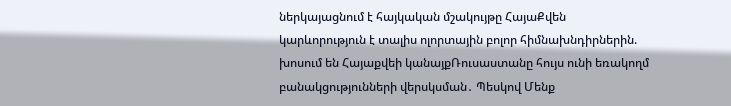ներկայացնում է հայկական մշակույթը ՀայաՔվեն կարևորություն է տալիս ոլորտային բոլոր հիմնախնդիրներին. խոսում են Հայաքվեի կանայքՌուսաստանը հույս ունի եռակողմ բանակցությունների վերսկսման․ Պեսկով Մենք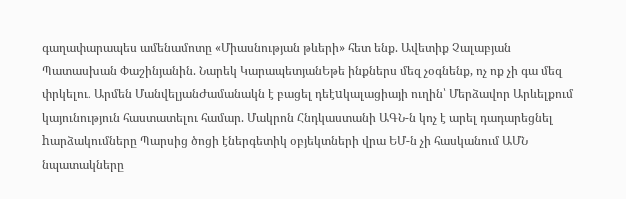գաղափարապես ամենամոտը «Միասնության թևերի» հետ ենք. Ավետիք Չալաբյան Պատասխան Փաշինյանին. Նարեկ ԿարապետյանԵթե ինքներս մեզ չօգնենք, ոչ ոք չի գա մեզ փրկելու․ Արմեն ՄանվելյանԺամանակն է բացել դեէuկալացիայի ուղին՝ Մերձավոր Արևելքում կայունություն հաստատելու համար. Մակրոն Հնդկաստանի ԱԳՆ-ն կոչ է արել դադարեցնել hարձակումները Պարսից ծոցի էներգետիկ օբյեկտների վրա ԵՄ-ն չի հասկանում ԱՄՆ նպատակները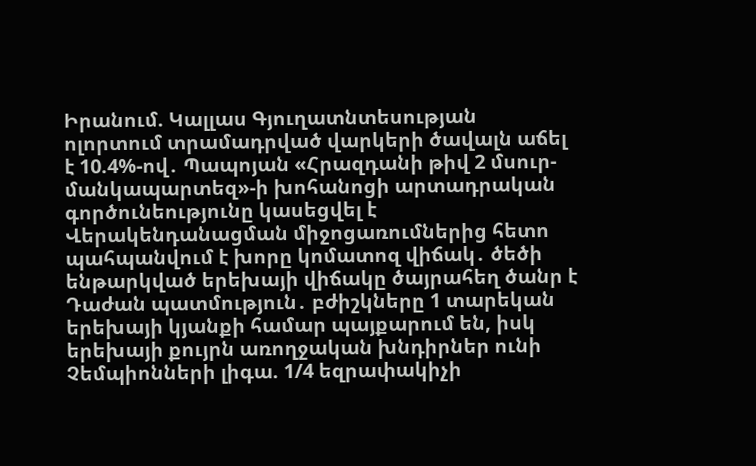Իրանում. Կալլաս Գյուղատնտեսության ոլորտում տրամադրված վարկերի ծավալն աճել է 10.4%-ով․ Պապոյան «Հրազդանի թիվ 2 մսուր-մանկապարտեզ»-ի խոհանոցի արտադրական գործունեությունը կասեցվել է Վերակենդանացման միջոցառումներից հետո պահպանվում է խորը կոմատոզ վիճակ․ ծեծի ենթարկված երեխայի վիճակը ծայրահեղ ծանր է Դաժան պատմություն․ բժիշկները 1 տարեկան երեխայի կյանքի համար պայքարում են, իսկ երեխայի քույրն առողջական խնդիրներ ունի Չեմպիոնների լիգա. 1/4 եզրափակիչի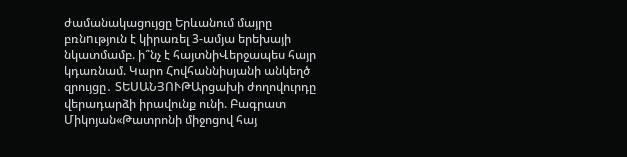ժամանակացույցը Երևանում մայրը բռնnւթյուն է կիրառել 3-ամյա երեխայի նկատմամբ. ի՞նչ է հայտնիՎերջապես հայր կդառնամ. Կարո Հովհաննիսյանի անկեղծ զրույցը․ ՏԵՍԱՆՅՈՒԹԱրցախի ժողովուրդը վերադարձի իրավունք ունի. Բագրատ Միկոյան«Թատրոնի միջոցով հայ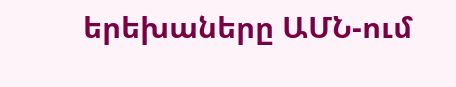երեխաները ԱՄՆ-ում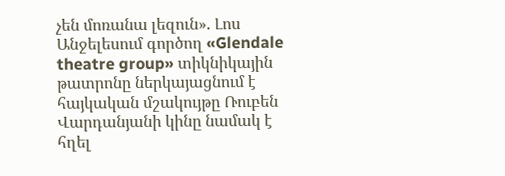չեն մոռանա լեզուն». Լոս Անջելեսում գործող «Glendale theatre group» տիկնիկային թատրոնը ներկայացնում է հայկական մշակույթը Ռուբեն Վարդանյանի կինը նամակ է հղել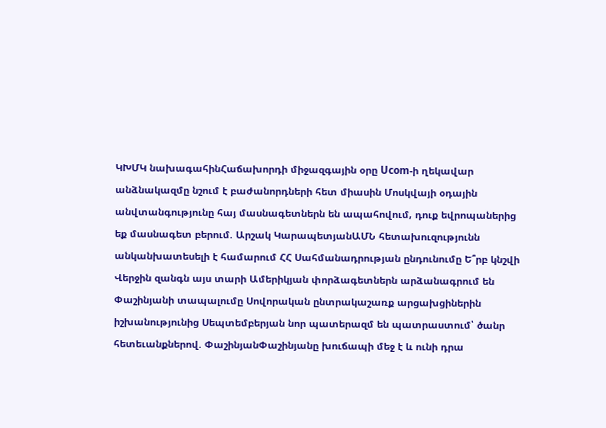ԿԽՄԿ նախագահինՀաճախորդի միջազգային օրը Ucom-ի ղեկավար անձնակազմը նշում է բաժանորդների հետ միասին Մոսկվայի օդային անվտանգությունը հայ մասնագետներն են ապահովում, դուք եվրոպաներից եք մասնագետ բերում. Արշակ ԿարապետյանԱՄՆ հետախուզությունն անկանխատեսելի է համարում ՀՀ Սահմանադրության ընդունումը Ե՞րբ կնշվի Վերջին զանգն այս տարի Ամերիկյան փորձագետներն արձանագրում են Փաշինյանի տապալումը Սովորական ընտրակաշառք արցախցիներին իշխանությունից Սեպտեմբերյան նոր պատերազմ են պատրաստում՝ ծանր հետեւանքներով. ՓաշինյանՓաշինյանը խուճապի մեջ է և ունի դրա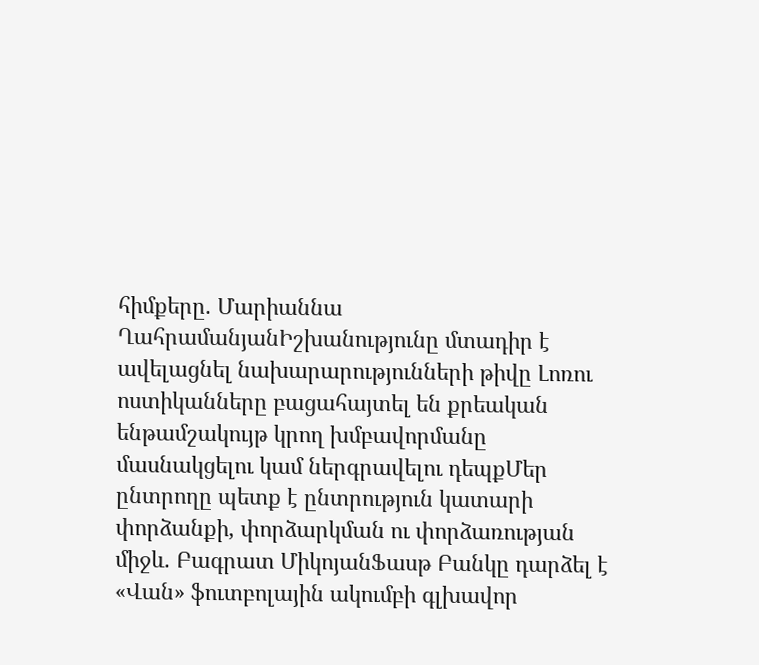հիմքերը. Մարիաննա ՂահրամանյանԻշխանությունը մտադիր է ավելացնել նախարարությունների թիվը Լոռու ոստիկանները բացահայտել են քրեական ենթամշակույթ կրող խմբավորմանը մասնակցելու կամ ներգրավելու դեպքՄեր ընտրողը պետք է ընտրություն կատարի փորձանքի, փորձարկման ու փորձառության միջև. Բագրատ ՄիկոյանՖասթ Բանկը դարձել է «Վան» ֆուտբոլային ակումբի գլխավոր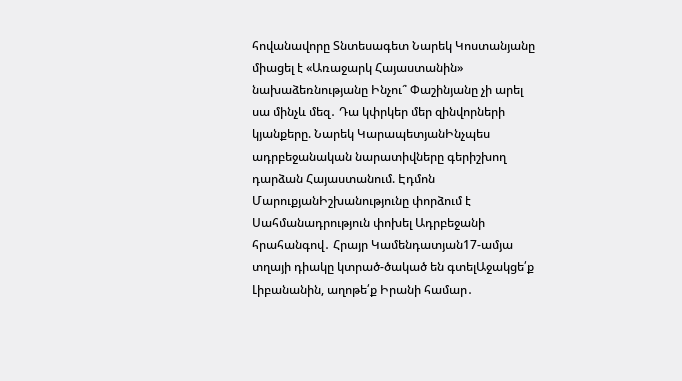հովանավորը Տնտեսագետ Նարեկ Կոստանյանը միացել է «Առաջարկ Հայաստանին» նախաձեռնությանը Ինչու՞ Փաշինյանը չի արել սա մինչև մեզ․ Դա կփրկեր մեր զինվորների կյանքերը. Նարեկ ԿարապետյանԻնչպես ադրբեջանական նարատիվները գերիշխող դարձան Հայաստանում. Էդմոն ՄարուքյանԻշխանությունը փորձում է Սահմանադրություն փոխել Ադրբեջանի հրահանգով․ Հրայր Կամենդատյան17-ամյա տղայի դիակը կտրած-ծակած են գտելԱջակցե՛ք Լիբանանին, աղոթե՛ք Իրանի համար․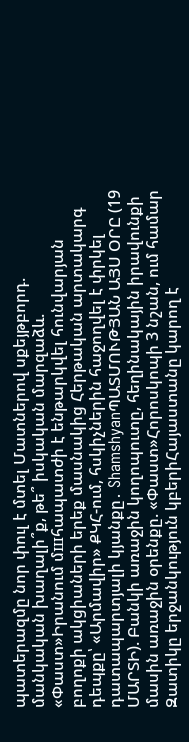պատերազմը նոր փուլ է մտել Մատներով սքեյթբորդ. մանկական խաղալի՞ք, թե՞ իսկական մարզաձև. «Փաստ»Իրանում մшհապատժի է ենթարկվել հունվարյան բողոքի ակցիաների երեք մասնակից Հերթական արտակարգ դեպքը՝ «Արմավիր» ՔԿՀ-ում, հսկիչներին հաջողվել է փրկել դատապարտյալի կյանքը․ ShamshyanՊԱՏՄՈՒԹՅԱՆ ԱՅՍ ՕՐԸ (19 ՄԱՐՏԻ). Բանկի առաջին կողոպուտը, հեղինակային իրավունքի մասին առաջին օրենքը. «Փաստ»Հորոսկոպի 3 նշան, ում համար Զատիկը երջանկություն կբերիՀայաստանը կարող է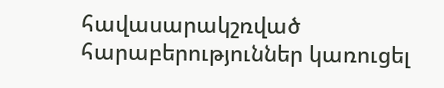հավասարակշռված հարաբերություններ կառուցել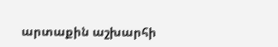արտաքին աշխարհի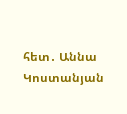հետ․ Աննա Կոստանյան